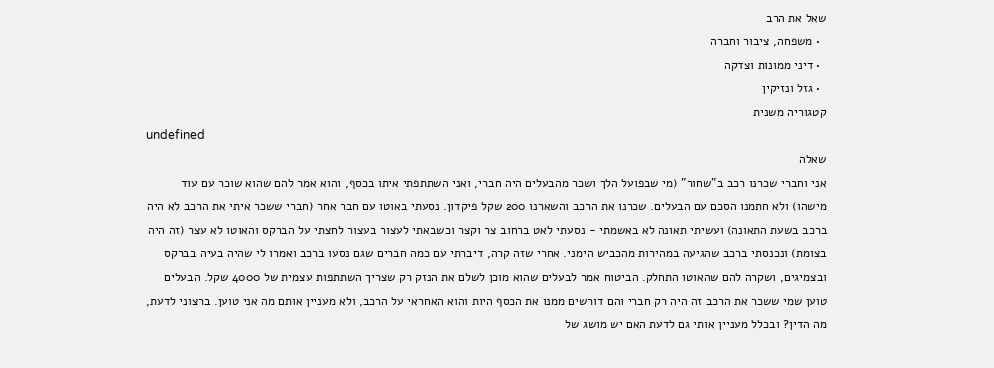שאל את הרב
  • משפחה, ציבור וחברה
  • דיני ממונות וצדקה
  • גזל ונזיקין
קטגוריה משנית
undefined
שאלה
אני וחברי שכרנו רכב ב"שחור" (מי שבפועל הלך ושכר מהבעלים היה חברי, ואני השתתפתי איתו בכסף, והוא אמר להם שהוא שוכר עם עוד מישהו) ולא חתמנו הסכם עם הבעלים. שכרנו את הרכב והשארנו 200 שקל פיקדון. נסעתי באוטו עם חבר אחר (חברי ששכר איתי את הרכב לא היה ברכב בשעת התאונה) ועשיתי תאונה לא באשמתי - נסעתי לאט ברחוב צר וקצר וכשבאתי לעצור בעצור לחצתי על הברקס והאוטו לא עצר (זה היה בצומת) ונכנסתי ברכב שהגיעה במהירות מהכביש הימני. אחרי שזה קרה, דיברתי עם כמה חברים שגם נסעו ברכב ואמרו לי שהיה בעיה בברקס ובצמיגים, ושקרה להם שהאוטו התחלק. הביטוח אמר לבעלים שהוא מוכן לשלם את הנזק רק שצריך השתתפות עצמית של 4000 שקל. הבעלים טוען שמי ששכר את הרכב זה היה רק חברי והם דורשים ממנו את הכסף היות והוא האחראי על הרכב, ולא מעניין אותם מה אני טוען. ברצוני לדעת, מה הדין? ובכלל מעניין אותי גם לדעת האם יש מושג של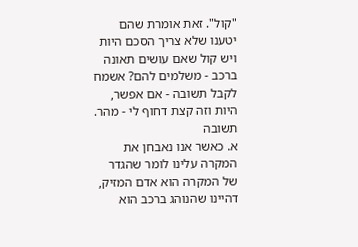"קול". זאת אומרת שהם יטענו שלא צריך הסכם היות ויש קול שאם עושים תאונה ברכב - משלמים להם? אשמח לקבל תשובה - אם אפשר, היות וזה קצת דחוף לי - מהר.
תשובה
א. כאשר אנו נאבחן את המקרה עלינו לומר שהגדר של המקרה הוא אדם המזיק, דהיינו שהנוהג ברכב הוא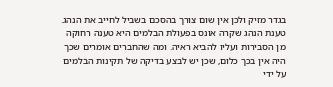בגדר מזיק ולכן אין שום צורך בהסכם בשביל לחייב את הנהג. טענת הנהג שקרה אונס בפעולת הבלמים היא טענה רחוקה מן הסבירות ועליו להביא ראיה. ומה שהחברים אומרים שכך היה אין בכך כלום, שכן יש לבצע בדיקה של תקינות הבלמים על ידי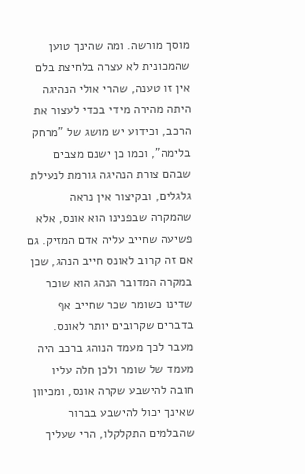מוסך מורשה. ומה שהינך טוען שהמכונית לא עצרה בלחיצת בלם אין זו טענה, שהרי אולי הנהיגה היתה מהירה מידי בכדי לעצור את הרכב, וכידוע יש מושג של "מרחק בלימה", וכמו כן ישנם מצבים שבהם צורת הנהיגה גורמת לנעילת גלגלים, ובקיצור אין נראה שהמקרה שבפנינו הוא אונס, אלא פשיעה שחייב עליה אדם המזיק. גם אם זה קרוב לאונס חייב הנהג, שכן במקרה המדובר הנהג הוא שוכר שדינו כשומר שכר שחייב אף בדברים שקרובים יותר לאונס. מעבר לכך מעמד הנוהג ברכב היה מעמד של שומר ולכן חלה עליו חובה להישבע שקרה אונס, ומכיוון שאינך יכול להישבע בברור שהבלמים התקלקלו, הרי שעליך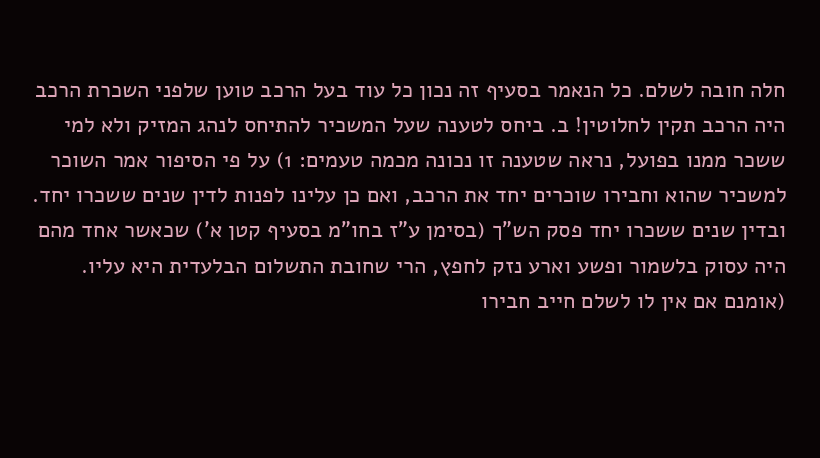חלה חובה לשלם. כל הנאמר בסעיף זה נכון כל עוד בעל הרכב טוען שלפני השכרת הרכב היה הרכב תקין לחלוטין! ב. ביחס לטענה שעל המשכיר להתיחס לנהג המזיק ולא למי ששכר ממנו בפועל, נראה שטענה זו נכונה מכמה טעמים: 1) על פי הסיפור אמר השוכר למשכיר שהוא וחבירו שוכרים יחד את הרכב, ואם כן עלינו לפנות לדין שנים ששכרו יחד. ובדין שנים ששכרו יחד פסק הש"ך (בסימן ע"ז בחו"מ בסעיף קטן א') שכאשר אחד מהם היה עסוק בלשמור ופשע וארע נזק לחפץ, הרי שחובת התשלום הבלעדית היא עליו. (אומנם אם אין לו לשלם חייב חבירו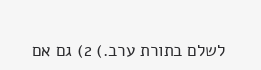לשלם בתורת ערב.) 2) גם אם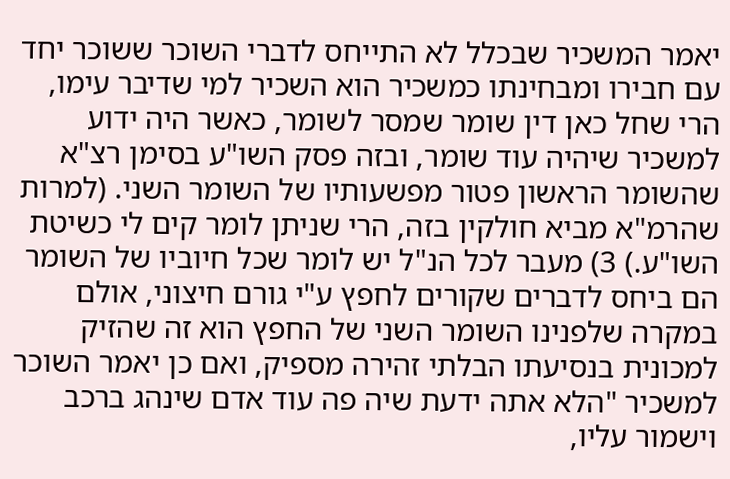יאמר המשכיר שבכלל לא התייחס לדברי השוכר ששוכר יחד עם חבירו ומבחינתו כמשכיר הוא השכיר למי שדיבר עימו, הרי שחל כאן דין שומר שמסר לשומר, כאשר היה ידוע למשכיר שיהיה עוד שומר, ובזה פסק השו"ע בסימן רצ"א שהשומר הראשון פטור מפשעותיו של השומר השני. (למרות שהרמ"א מביא חולקין בזה, הרי שניתן לומר קים לי כשיטת השו"ע.) 3) מעבר לכל הנ"ל יש לומר שכל חיוביו של השומר הם ביחס לדברים שקורים לחפץ ע"י גורם חיצוני, אולם במקרה שלפנינו השומר השני של החפץ הוא זה שהזיק למכונית בנסיעתו הבלתי זהירה מספיק, ואם כן יאמר השוכר למשכיר "הלא אתה ידעת שיה פה עוד אדם שינהג ברכב וישמור עליו,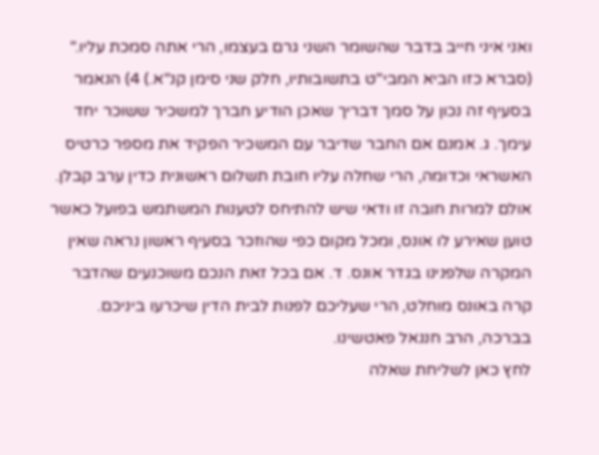ואני איני חייב בדבר שהשומר השני גרם בעצמו, הרי אתה סמכת עליו." (סברא כזו הביא המבי"ט בתשובותיו, חלק שני סימן קנ"א.) 4) הנאמר בסעיף זה נכון על סמך דבריך שאכן הודיע חברך למשכיר ששוכר יחד עימך. ג. אמנם אם החבר שדיבר עם המשכיר הפקיד את מספר כרטיס האשראי וכדומה, הרי שחלה עליו חובת תשלום ראשונית כדין ערב קבלן. אולם למרות חובה זו ודאי שיש להתיחס לטענות המשתמש בפועל כאשר טוען שאירע לו אונס, ומכל מקום כפי שהוזכר בסעיף ראשון נראה שאין המקרה שלפנינו בגדר אונס. ד. אם בכל זאת הנכם משוכנעים שהדבר קרה באונס מוחלט, הרי שעליכם לפנות לבית הדין שיכרעו ביניכם. בברכה, הרב חננאל פאטשינו.
לחץ כאן לשליחת שאלה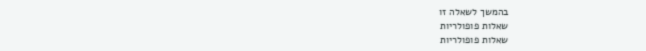בהמשך לשאלה זו
שאלות פופולריות
שאלות פופולריות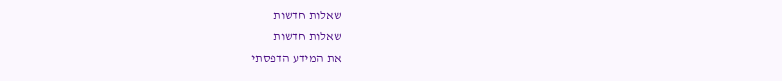שאלות חדשות
שאלות חדשות
את המידע הדפסתי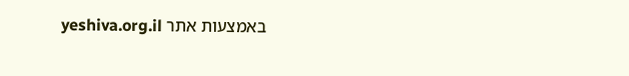באמצעות אתר yeshiva.org.il